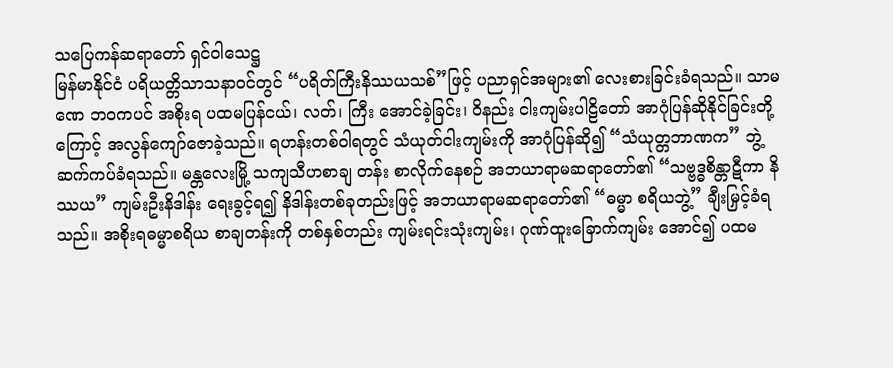သပြေကန်ဆရာတော် ရှင်ဝါသေဋ္ဌ
မြန်မာနိုင်ငံ ပရိယတ္တိသာသနာဝင်တွင် “ပရိတ်ကြီးနိဿယသစ်”ဖြင့် ပညာရှင်အများ၏ လေးစားခြင်းခံရသည်။ သာမဏေ ဘဝကပင် အစိုးရ ပထမပြန်ငယ်၊ လတ်၊ ကြီး အောင်ခဲ့ခြင်း၊ ဝိနည်း ငါးကျမ်းပါဠိတော် အာဂုံပြန်ဆိုနိုင်ခြင်းတို့ကြောင့် အလွန်ကျော်ဇောခဲ့သည်။ ရဟန်းတစ်ဝါရတွင် သံယုတ်ငါးကျမ်းကို အာဂုံပြန်ဆို၍ “သံယုတ္တဘာဏက” ဘွဲ့ ဆက်ကပ်ခံရသည်။ မန္တလေးမြို့ သကျသီဟစာချ တန်း စာလိုက်နေစဉ် အဘယာရာမဆရာတော်၏ “သဗ္ဗဒ္ဓစိန္တာဋီကာ နိဿယ” ကျမ်းဦးနိဒါန်း ရေးခွင့်ရ၍ နိဒါန်းတစ်ခုတည်းဖြင့် အဘယာရာမဆရာတော်၏ “ဓမ္မာ စရိယဘွဲ့” ချီးမြှင့်ခံရသည်။ အစိုးရဓမ္မာစရိယ စာချတန်းကို တစ်နှစ်တည်း ကျမ်းရင်းသုံးကျမ်း၊ ဂုဏ်ထူးခြောက်ကျမ်း အောင်၍ ပထမ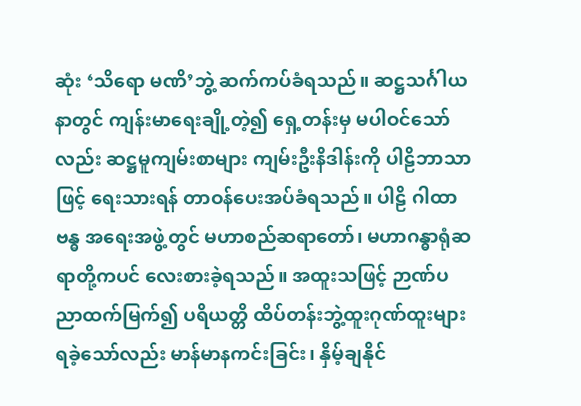ဆုံး ‘သိရော မဏိ’ဘွဲ့ ဆက်ကပ်ခံရသည်။ ဆဋ္ဌသင်္ဂါယနာတွင် ကျန်းမာရေးချို့တဲ့၍ ရှေ့တန်းမှ မပါဝင်သော်လည်း ဆဋ္ဌမူကျမ်းစာများ ကျမ်းဦးနိဒါန်းကို ပါဠိဘာသာဖြင့် ရေးသားရန် တာဝန်ပေးအပ်ခံရသည်။ ပါဠိ ဂါထာဗန္ဓ အရေးအဖွဲ့တွင် မဟာစည်ဆရာတော်၊ မဟာဂန္ဓာရုံဆရာတို့ကပင် လေးစားခဲ့ရသည်။ အထူးသဖြင့် ဉာဏ်ပညာထက်မြက်၍ ပရိယတ္တိ ထိပ်တန်းဘွဲ့ထူးဂုဏ်ထူးများ ရခဲ့သော်လည်း မာန်မာနကင်းခြင်း၊ နှိမ့်ချနိုင်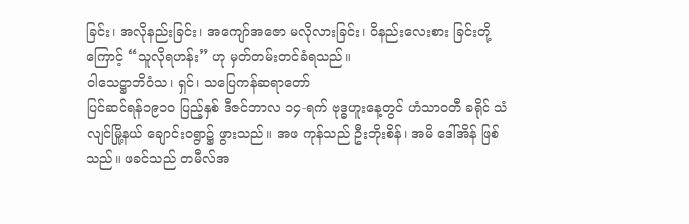ခြင်း၊ အလိုနည်းခြင်း၊ အကျော်အဇော မလိုလားခြင်း၊ ဝိနည်းလေးစား ခြင်းတို့ကြောင့် “သူလိုရဟန်း” ဟု မှတ်တမ်းတင်ခံရသည်။
ဝါသေဋ္ဌာဘိဝံသ၊ ရှင်၊ သပြေကန်ဆရာတော်
ပြင်ဆင်ရန်၁၉၁၀ ပြည့်နှစ် ဒီဇင်ဘာလ ၁၄-ရက် ဗုဒ္ဓဟူးနေ့တွင် ဟံသာဝတီ ခရိုင် သံလျင်မြို့နယ် ချောင်းဝရွာ၌ ဖွားသည်။ အဖ ကုန်သည် ဦးဘိုးစိန်၊ အမိ ဒေါ်အိန် ဖြစ်သည်။ ဖခင်သည် တမီလ်အ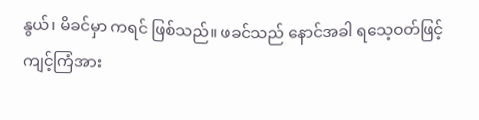နွယ်၊ မိခင်မှာ ကရင် ဖြစ်သည်။ ဖခင်သည် နောင်အခါ ရသေ့ဝတ်ဖြင့် ကျင့်ကြံအား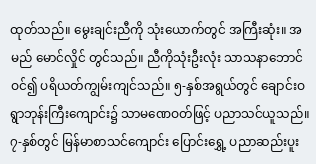ထုတ်သည်။ မွေးချင်းညီကို သုံးယောက်တွင် အကြီးဆုံး။ အမည် မောင်လှိုင် တွင်သည်။ ညီကိုသုံးဦးလုံး သာသနာဘောင်ဝင်၍ ပရိယတ်ကျွမ်းကျင်သည်။ ၅-နှစ်အရွယ်တွင် ချောင်းဝရွာဘုန်းကြီးကျောင်း၌ သာမဏေဝတ်ဖြင့် ပညာသင်ယူသည်။ ၇-နှစ်တွင် မြန်မာစာသင်ကျောင်း ပြောင်းရွှေ့ ပညာဆည်းပူး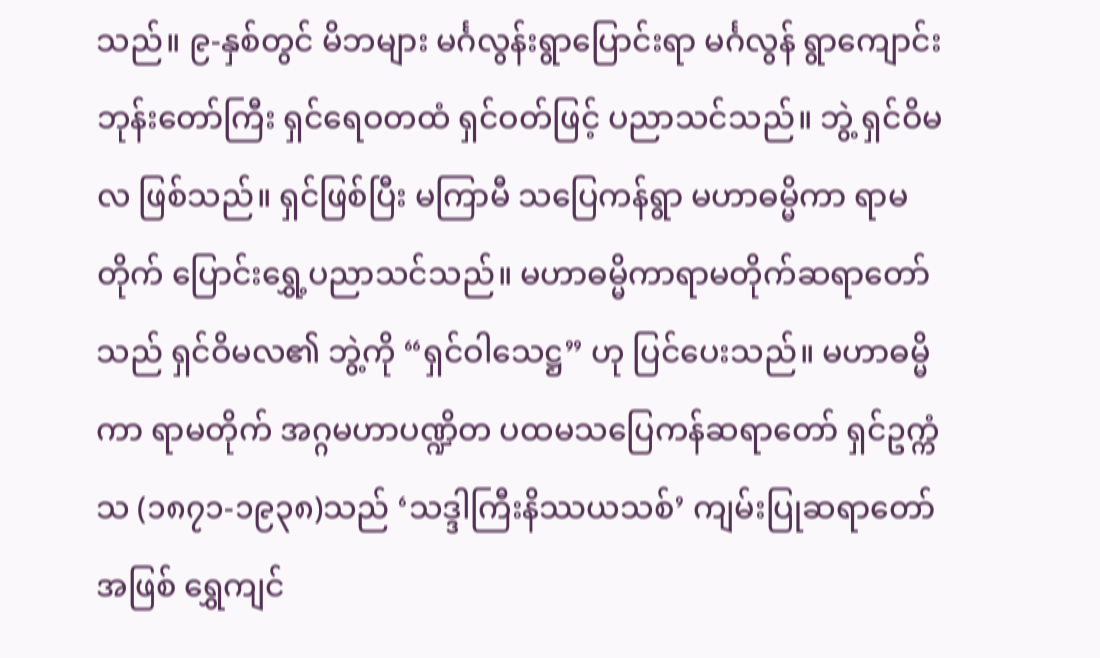သည်။ ၉-နှစ်တွင် မိဘများ မင်္ဂလွန်းရွာပြောင်းရာ မင်္ဂလွန် ရွာကျောင်းဘုန်းတော်ကြီး ရှင်ရေဝတထံ ရှင်ဝတ်ဖြင့် ပညာသင်သည်။ ဘွဲ့ ရှင်ဝိမလ ဖြစ်သည်။ ရှင်ဖြစ်ပြီး မကြာမီ သပြေကန်ရွာ မဟာဓမ္မိကာ ရာမတိုက် ပြောင်းရွှေ့ပညာသင်သည်။ မဟာဓမ္မိကာရာမတိုက်ဆရာတော်သည် ရှင်ဝိမလ၏ ဘွဲ့ကို “ရှင်ဝါသေဋ္ဌ” ဟု ပြင်ပေးသည်။ မဟာဓမ္မိကာ ရာမတိုက် အဂ္ဂမဟာပဏ္ဍိတ ပထမသပြေကန်ဆရာတော် ရှင်ဥက္ကံသ (၁၈၇၁-၁၉၃၈)သည် ‘သဒ္ဒါကြီးနိဿယသစ်’ ကျမ်းပြုဆရာတော် အဖြစ် ရွှေကျင်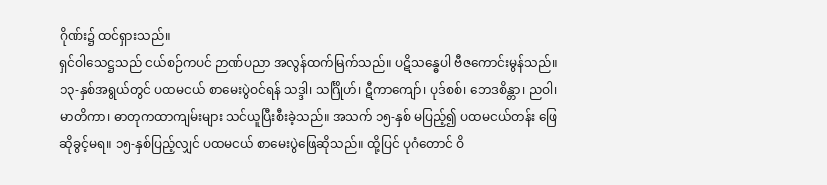ဂိုဏ်း၌ ထင်ရှားသည်။
ရှင်ဝါသေဋ္ဌသည် ငယ်စဉ်ကပင် ဉာဏ်ပညာ အလွန်ထက်မြက်သည်။ ပဋိသန္ဓေပါ ဗီဇကောင်းမွန်သည်။ ၁၃-နှစ်အရွယ်တွင် ပထမငယ် စာမေးပွဲဝင်ရန် သဒ္ဒါ၊ သင်္ဂြိုဟ်၊ ဋီကာကျော်၊ ပုဒ်စစ်၊ ဘေဒစိန္တာ၊ ညဝါ၊ မာတိကာ၊ ဓာတုကထာကျမ်းများ သင်ယူပြီးစီးခဲ့သည်။ အသက် ၁၅-နှစ် မပြည့်၍ ပထမငယ်တန်း ဖြေဆိုခွင့်မရ။ ၁၅-နှစ်ပြည့်လျှင် ပထမငယ် စာမေးပွဲဖြေဆိုသည်။ ထို့ပြင် ပုဂံတောင် ဝိ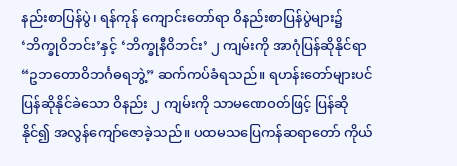နည်းစာပြန်ပွဲ၊ ရန်ကုန် ကျောင်းတော်ရာ ဝိနည်းစာပြန်ပွဲများ၌ ‘ဘိက္ခုဝိဘင်း’နှင့် ‘ဘိက္ခုနီဝိဘင်း’ ၂ ကျမ်းကို အာဂုံပြန်ဆိုနိုင်ရာ “ဥဘတောဝိဘင်္ဂဓရဘွဲ့” ဆက်ကပ်ခံရသည်။ ရဟန်းတော်များပင် ပြန်ဆိုနိုင်ခဲသော ဝိနည်း ၂ ကျမ်းကို သာမဏေဝတ်ဖြင့် ပြန်ဆိုနိုင်၍ အလွန်ကျော်ဇောခဲ့သည်။ ပထမသပြေကန်ဆရာတော် ကိုယ်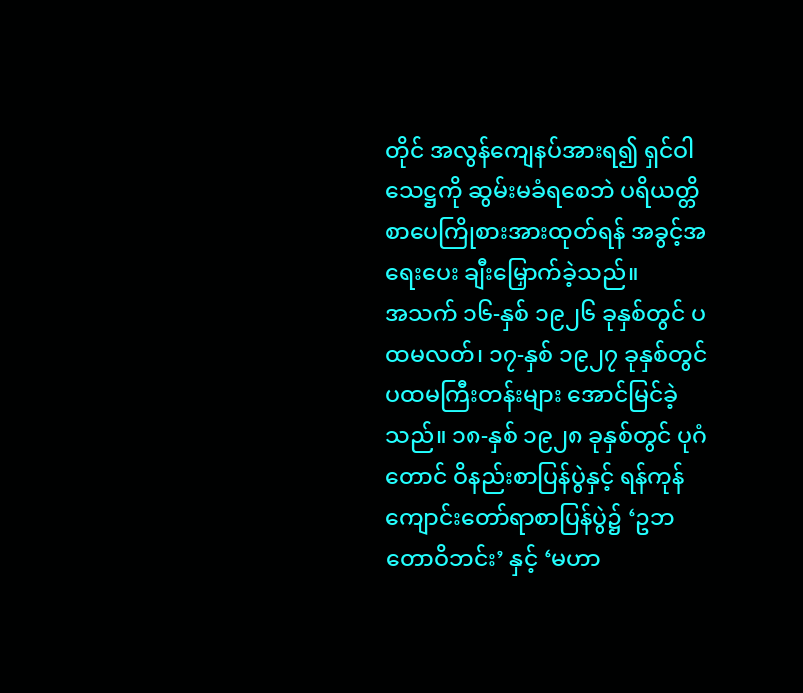တိုင် အလွန်ကျေနပ်အားရ၍ ရှင်ဝါသေဋ္ဌကို ဆွမ်းမခံရစေဘဲ ပရိယတ္တိ စာပေကြိုစားအားထုတ်ရန် အခွင့်အရေးပေး ချီးမြှောက်ခဲ့သည်။
အသက် ၁၆-နှစ် ၁၉၂၆ ခုနှစ်တွင် ပထမလတ်၊ ၁၇-နှစ် ၁၉၂၇ ခုနှစ်တွင် ပထမကြီးတန်းများ အောင်မြင်ခဲ့သည်။ ၁၈-နှစ် ၁၉၂၈ ခုနှစ်တွင် ပုဂံတောင် ဝိနည်းစာပြန်ပွဲနှင့် ရန်ကုန်ကျောင်းတော်ရာစာပြန်ပွဲ၌ ‘ဥဘတောဝိဘင်း’ နှင့် ‘မဟာ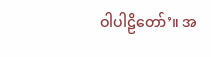ဝါပါဠိတော်’။ အ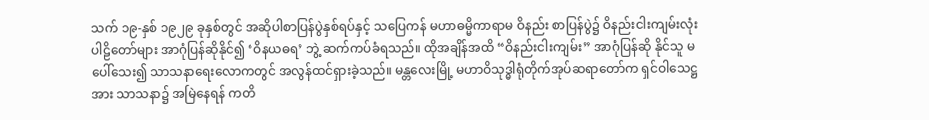သက် ၁၉-နှစ် ၁၉၂၉ ခုနှစ်တွင် အဆိုပါစာပြန်ပွဲနှစ်ရပ်နှင့် သပြေကန် မဟာဓမ္မိကာရာမ ဝိနည်း စာပြန်ပွဲ၌ ဝိနည်းငါးကျမ်းလုံး ပါဠိတော်များ အာဂုံပြန်ဆိုနိုင်၍ ‘ဝိနယဓရ’ ဘွဲ့ ဆက်ကပ်ခံရသည်။ ထိုအချိန်အထိ “ဝိနည်းငါးကျမ်း” အာဂုံပြန်ဆို နိုင်သူ မပေါ်သေး၍ သာသနာရေးလောကတွင် အလွန်ထင်ရှားခဲ့သည်။ မန္တလေးမြို့ မဟာဝိသုဒ္ဓါရုံတိုက်အုပ်ဆရာတော်က ရှင်ဝါသေဋ္ဌအား သာသနာ၌ အမြဲနေရန် ကတိ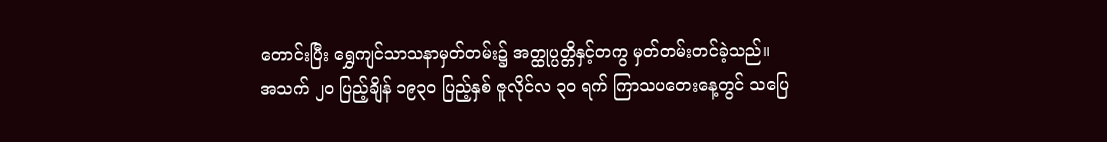တောင်းပြီး ရွှေကျင်သာသနာမှတ်တမ်း၌ အတ္ထုပ္ပတ္တိနှင့်တကွ မှတ်တမ်းတင်ခဲ့သည်။
အသက် ၂၀ ပြည့်ချိန် ၁၉၃၀ ပြည့်နှစ် ဇူလိုင်လ ၃၀ ရက် ကြာသပတေးနေ့တွင် သပြေ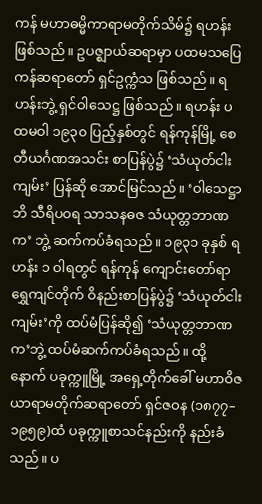ကန် မဟာဓမ္မိကာရာမတိုက်သိမ်၌ ရဟန်းဖြစ်သည်။ ဥပဇ္ဈာယ်ဆရာမှာ ပထမသပြေကန်ဆရာတော် ရှင်ဥက္ကံသ ဖြစ်သည်။ ရဟန်းဘွဲ့ ရှင်ဝါသေဋ္ဌ ဖြစ်သည်။ ရဟန်း ပထမဝါ ၁၉၃၀ ပြည့်နှစ်တွင် ရန်ကုန်မြို့ စေတီယင်္ဂဏအသင်း စာပြန်ပွဲ၌ ‘သံယုတ်ငါးကျမ်း’ ပြန်ဆို အောင်မြင်သည်။ ‘ဝါသေဋ္ဌာဘိ သီရိပဝရ သာသနဓဇ သံယုတ္တဘာဏက’ ဘွဲ့ ဆက်ကပ်ခံရသည်။ ၁၉၃၁ ခုနှစ် ရဟန်း ၁ ဝါရတွင် ရန်ကုန် ကျောင်းတော်ရာ ရွှေကျင်တိုက် ဝိနည်းစာပြန်ပွဲ၌ ‘သံယုတ်ငါးကျမ်း’ကို ထပ်မံပြန်ဆို၍ ‘သံယုတ္တဘာဏက’ဘွဲ့ ထပ်မံဆက်ကပ်ခံရသည်။ ထို့နောက် ပခုက္ကူမြို့ အရှေ့တိုက်ခေါ် မဟာဝိဇယာရာမတိုက်ဆရာတော် ရှင်ဇဝန (၁၈၇၇–၁၉၅၉)ထံ ပခုက္ကူစာသင်နည်းကို နည်းခံသည်။ ပ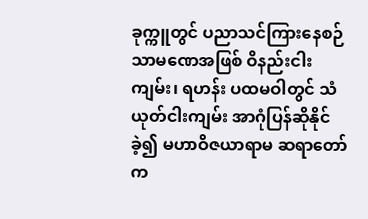ခုက္ကူတွင် ပညာသင်ကြားနေစဉ် သာမဏေအဖြစ် ဝိနည်းငါးကျမ်း၊ ရဟန်း ပထမဝါတွင် သံယုတ်ငါးကျမ်း အာဂုံပြန်ဆိုနိုင်ခဲ့၍ မဟာဝိဇယာရာမ ဆရာတော်က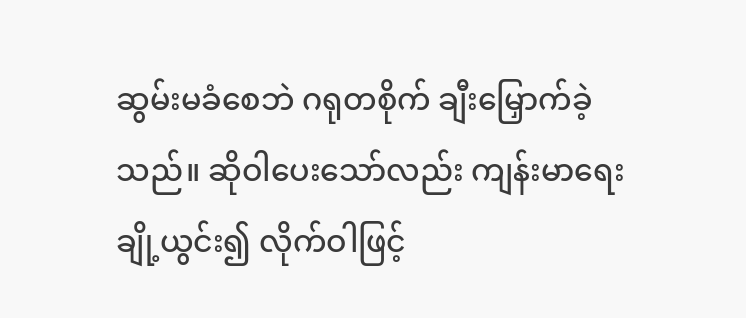ဆွမ်းမခံစေဘဲ ဂရုတစိုက် ချီးမြှောက်ခဲ့သည်။ ဆိုဝါပေးသော်လည်း ကျန်းမာရေးချို့ယွင်း၍ လိုက်ဝါဖြင့်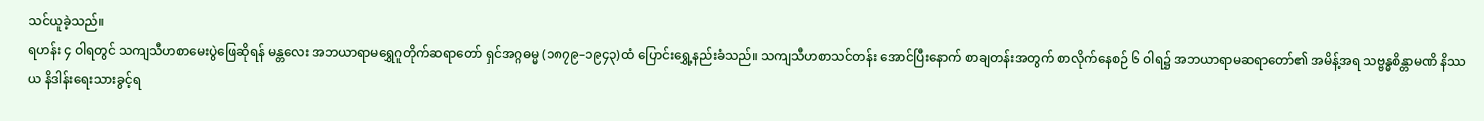သင်ယူခဲ့သည်။
ရဟန်း ၄ ဝါရတွင် သကျသီဟစာမေးပွဲဖြေဆိုရန် မန္တလေး အဘယာရာမရွှေဂူတိုက်ဆရာတော် ရှင်အဂ္ဂဓမ္မ (၁၈၇၉–၁၉၄၃)ထံ ပြောင်းရွှေ့နည်းခံသည်။ သကျသီဟစာသင်တန်း အောင်ပြီးနောက် စာချတန်းအတွက် စာလိုက်နေစဉ် ၆ ဝါရ၌ အဘယာရာမဆရာတော်၏ အမိန့်အရ သဗ္ဗန္ဓစိန္တာမဏိ နိဿယ နိဒါန်းရေးသားခွင့်ရ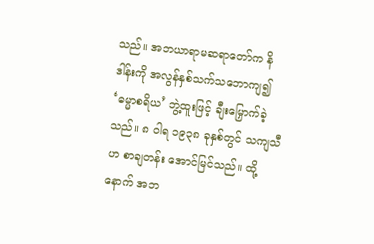သည်။ အဘယာရာမဆရာတော်က နိဒါန်းကို အလွန်နှစ်သက်သဘောကျ၍ ‘ဓမ္မာစရိယ’ ဘွဲ့ထူးဖြင့် ချီးမြှောက်ခဲ့သည်။ ၈ ဝါရ ၁၉၃၈ ခုနှစ်တွင် သကျသီဟ စာချတန်း အောင်မြင်သည်။ ထို့နောက် အဘ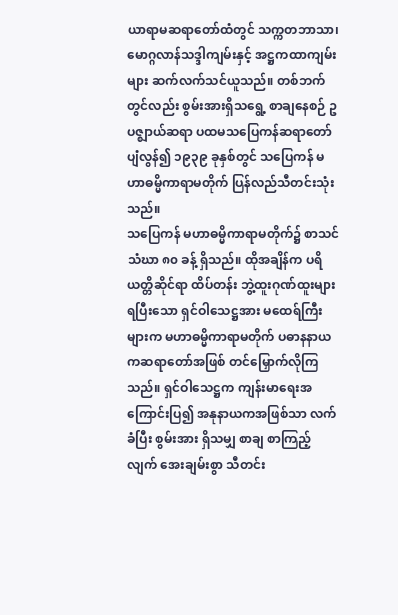ယာရာမဆရာတော်ထံတွင် သက္ကတဘာသာ၊ မောဂ္ဂလာန်သဒ္ဒါကျမ်းနှင့် အဋ္ဌကထာကျမ်းများ ဆက်လက်သင်ယူသည်။ တစ်ဘက်တွင်လည်း စွမ်းအားရှိသရွေ့ စာချနေစဉ် ဥပဇ္ဈာယ်ဆရာ ပထမသပြေကန်ဆရာတော် ပျံလွန်၍ ၁၉၃၉ ခုနှစ်တွင် သပြေကန် မဟာဓမ္မိကာရာမတိုက် ပြန်လည်သီတင်းသုံးသည်။
သပြေကန် မဟာဓမ္မိကာရာမတိုက်၌ စာသင်သံဃာ ၈၀ ခန့် ရှိသည်။ ထိုအချိန်က ပရိယတ္တိဆိုင်ရာ ထိပ်တန်း ဘွဲ့ထူးဂုဏ်ထူးများ ရပြီးသော ရှင်ဝါသေဋ္ဌအား မထေရ်ကြီးများက မဟာဓမ္မိကာရာမတိုက် ပဓာနနာယကဆရာတော်အဖြစ် တင်မြှောက်လိုကြသည်။ ရှင်ဝါသေဋ္ဌက ကျန်းမာရေးအကြောင်းပြ၍ အနုနာယကအဖြစ်သာ လက်ခံပြီး စွမ်းအား ရှိသမျှ စာချ စာကြည့်လျက် အေးချမ်းစွာ သီတင်း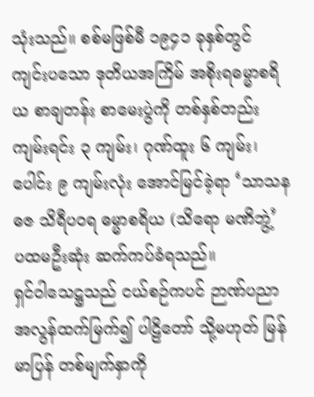သုံးသည်။ စစ်မဖြစ်မီ ၁၉၄၁ ခုနှစ်တွင် ကျင်းပသော ဒုတိယအကြိမ် အစိုးရဓမ္မာစရိယ စာချတန်း စာမေးပွဲကို တစ်နှစ်တည်း ကျမ်းရင်း ၃ ကျမ်း၊ ဂုဏ်ထူး ၆ ကျမ်း၊ ပေါင်း ၉ ကျမ်းလုံး အောင်မြင်ခဲ့ရာ ‘သာသနဓဇ သိရီပဝရ ဓမ္မာစရိယ (သိရော မဏိဘွဲ့’ ပထမဦးဆုံး ဆက်ကပ်ခံရသည်။
ရှင်ဝါသေဋ္ဌသည် ငယ်စဉ်ကပင် ဉာဏ်ပညာ အလွန်ထက်မြက်၍ ပါဠိတော် သို့မဟုတ် မြန်မာပြန် တစ်မျက်နှာကို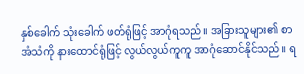နှစ်ခေါက် သုံးခေါက် ဖတ်ရုံဖြင့် အာဂုံရသည်။ အခြားသူများ၏ စာအံသံကို နားထောင်ရုံဖြင့် လွယ်လွယ်ကူကူ အာဂုံဆောင်နိုင်သည်။ ရ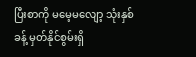ပြီးစာကို မမေ့မလျော့ သုံးနှစ်ခန့် မှတ်နိုင်စွမ်းရှိ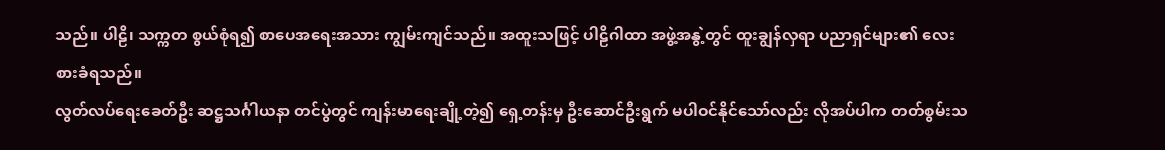သည်။ ပါဠိ၊ သက္ကတ စွယ်စုံရ၍ စာပေအရေးအသား ကျွမ်းကျင်သည်။ အထူးသဖြင့် ပါဠိဂါထာ အဖွဲ့အနွဲ့တွင် ထူးချွန်လှရာ ပညာရှင်များ၏ လေးစားခံရသည်။
လွတ်လပ်ရေးခေတ်ဦး ဆဋ္ဌသင်္ဂါယနာ တင်ပွဲတွင် ကျန်းမာရေးချို့တဲ့၍ ရှေ့တန်းမှ ဦးဆောင်ဦးရွက် မပါဝင်နိုင်သော်လည်း လိုအပ်ပါက တတ်စွမ်းသ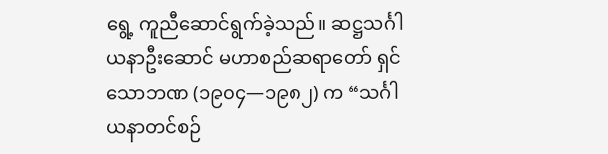ရွေ့ ကူညီဆောင်ရွက်ခဲ့သည်။ ဆဋ္ဌသင်္ဂါယနာဦးဆောင် မဟာစည်ဆရာတော် ရှင်သောဘဏ (၁၉၀၄—၁၉၈၂) က “သင်္ဂါယနာတင်စဉ်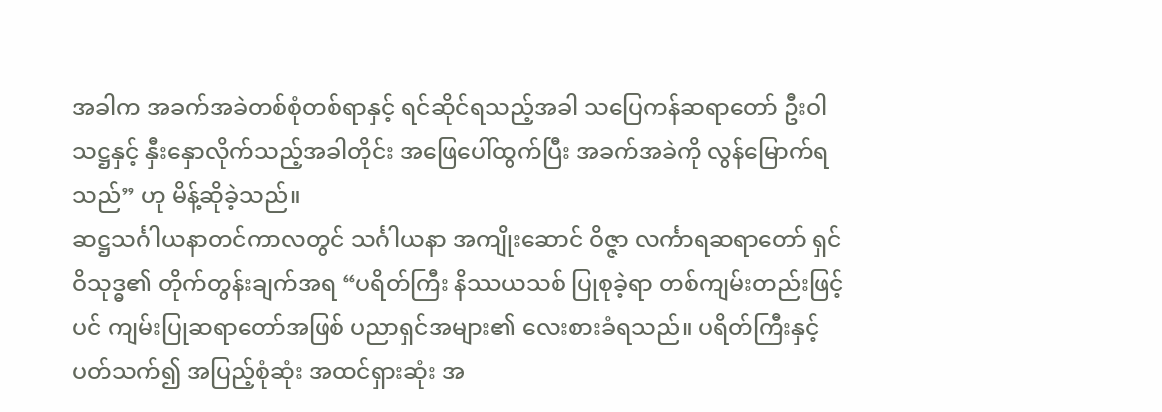အခါက အခက်အခဲတစ်စုံတစ်ရာနှင့် ရင်ဆိုင်ရသည့်အခါ သပြေကန်ဆရာတော် ဦးဝါသဋ္ဌနှင့် နှီးနှောလိုက်သည့်အခါတိုင်း အဖြေပေါ်ထွက်ပြီး အခက်အခဲကို လွန်မြောက်ရသည်” ဟု မိန့်ဆိုခဲ့သည်။
ဆဋ္ဌသင်္ဂါယနာတင်ကာလတွင် သင်္ဂါယနာ အကျိုးဆောင် ဝိဇ္ဇာ လင်္ကာရဆရာတော် ရှင်ဝိသုဒ္ဓ၏ တိုက်တွန်းချက်အရ “ပရိတ်ကြီး နိဿယသစ် ပြုစုခဲ့ရာ တစ်ကျမ်းတည်းဖြင့်ပင် ကျမ်းပြုဆရာတော်အဖြစ် ပညာရှင်အများ၏ လေးစားခံရသည်။ ပရိတ်ကြီးနှင့်ပတ်သက်၍ အပြည့်စုံဆုံး အထင်ရှားဆုံး အ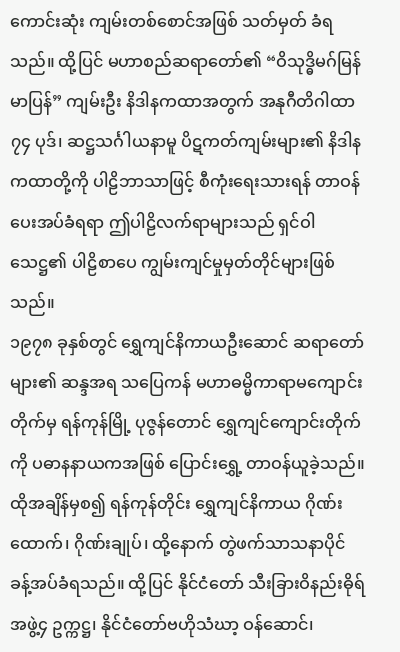ကောင်းဆုံး ကျမ်းတစ်စောင်အဖြစ် သတ်မှတ် ခံရသည်။ ထို့ပြင် မဟာစည်ဆရာတော်၏ “ဝိသုဒ္ဓိမဂ်မြန်မာပြန်” ကျမ်းဦး နိဒါနကထာအတွက် အနုဂီတိဂါထာ ၇၄ ပုဒ်၊ ဆဋ္ဌသင်္ဂါယနာမူ ပိဋကတ်ကျမ်းများ၏ နိဒါနကထာတို့ကို ပါဠိဘာသာဖြင့် စီကုံးရေးသားရန် တာဝန်ပေးအပ်ခံရရာ ဤပါဠိလက်ရာများသည် ရှင်ဝါသေဋ္ဌ၏ ပါဠိစာပေ ကျွမ်းကျင်မှုမှတ်တိုင်များဖြစ်သည်။
၁၉၇၈ ခုနှစ်တွင် ရွှေကျင်နိကာယဦးဆောင် ဆရာတော်များ၏ ဆန္ဒအရ သပြေကန် မဟာဓမ္မိကာရာမကျောင်းတိုက်မှ ရန်ကုန်မြို့ ပုဇွန်တောင် ရွှေကျင်ကျောင်းတိုက်ကို ပဓာနနာယကအဖြစ် ပြောင်းရွှေ့ တာဝန်ယူခဲ့သည်။ ထိုအချိန်မှစ၍ ရန်ကုန်တိုင်း ရွှေကျင်နိကာယ ဂိုဏ်းထောက်၊ ဂိုဏ်းချုပ်၊ ထို့နောက် တွဲဖက်သာသနာပိုင် ခန့်အပ်ခံရသည်။ ထို့ပြင် နိုင်ငံတော် သီးခြားဝိနည်းဓိုရ်အဖွဲ့၄ ဥက္ကဋ္ဌ၊ နိုင်ငံတော်ဗဟိုသံဃာ့ ဝန်ဆောင်၊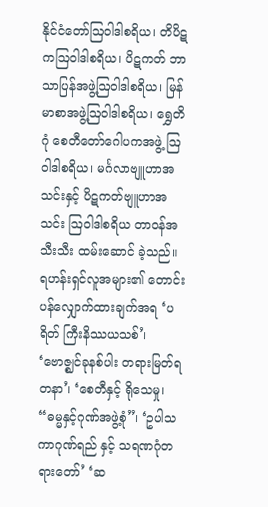နိုင်ငံတော်ဩဝါဒါစရိယ၊ တိပိဋကဩဝါဒါစရိယ၊ ပိဋကတ် ဘာသာပြန်အဖွဲ့ဩဝါဒါစရိယ၊ မြန်မာစာအဖွဲ့ဩဝါဒါစရိယ၊ ရွှေတိဂုံ စေတီတော်ဂေါပကအဖွဲ့ ဩဝါဒါစရိယ၊ မင်္ဂလာဗျူဟာအသင်းနှင့် ပိဋကတ်ဗျူဟာအသင်း ဩဝါဒါစရိယ တာဝန်အသီးသီး ထမ်းဆောင် ခဲ့သည်။ ရဟန်းရှင်လူအများ၏ တောင်းပန်လျှောက်ထားချက်အရ ‘ပရိတ် ကြီးနိဿယသစ်’၊ ‘ဗောဇ္ဈင်ခုနစ်ပါး တရားမြတ်ရတနာ’၊ ‘စေတီနှင့် ရိုသေမှု၊ “ဓမ္မနှင့်ဂုဏ်အဖွဲ့စုံ”၊ ‘ဥပါသကာဂုဏ်ရည် နှင့် သရဏဂုံတရားတော်’ ‘ဆ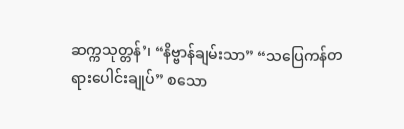ဆက္ကသုတ္တန်’၊ “နိဗ္ဗာန်ချမ်းသာ” “သပြေကန်တရားပေါင်းချုပ်” စသော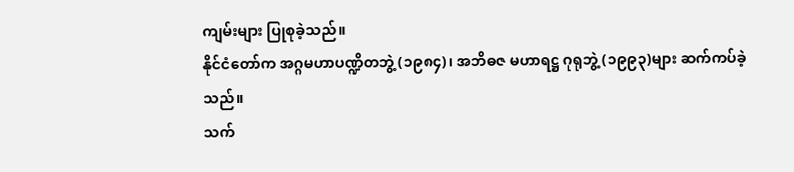ကျမ်းများ ပြုစုခဲ့သည်။
နိုင်ငံတော်က အဂ္ဂမဟာပဏ္ဍိတဘွဲ့ (၁၉၈၄)၊ အဘိဓဇ မဟာရဋ္ဌ ဂုရုဘွဲ့ (၁၉၉၃)များ ဆက်ကပ်ခဲ့သည်။
သက်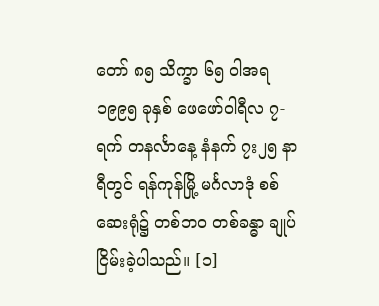တော် ၈၅ သိက္ခာ ၆၅ ဝါအရ ၁၉၉၅ ခုနှစ် ဖေဖော်ဝါရီလ ၇-ရက် တနင်္လာနေ့ နံနက် ၇း၂၅ နာရီတွင် ရန်ကုန်မြို့ မင်္ဂလာဒုံ စစ်ဆေးရုံ၌ တစ်ဘဝ တစ်ခန္ဓာ ချုပ်ငြိမ်းခဲ့ပါသည်။ [၁]